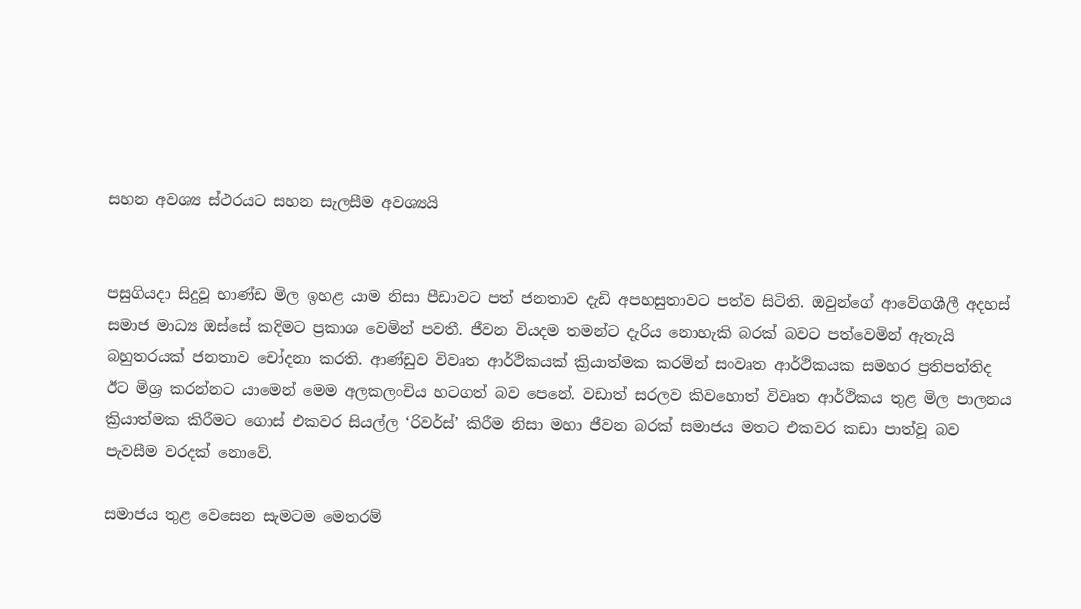සහන අවශ්‍ය ස්ථරයට සහන සැලසීම අවශ්‍යයි


පසුගියදා සිදුවූ භාණ්ඩ මිල ඉහළ යාම නිසා පීඩාවට පත් ජනතාව දැඩි අපහසුතාවට පත්ව සිටිති. ඔවුන්ගේ ආවේගශීලී අදහස් සමාජ මාධ්‍ය ඔස්සේ කදිමට ප්‍රකාශ වෙමින් පවතී. ජීවන වියදම තමන්ට දැරිය නොහැකි බරක් බවට පත්වෙමින් ඇතැයි බහුතරයක් ජනතාව චෝදනා කරති. ආණ්ඩුව විවෘත ආර්ථිකයක් ක්‍රියාත්මක කරමින් සංවෘත ආර්ථිකයක සමහර ප්‍රතිපත්තිද ඊට මිශ්‍ර කරන්නට යාමෙන් මෙම අලකලංචිය හටගත් බව පෙනේ. වඩාත් සරලව කිවහොත් විවෘත ආර්ථිකය තුළ මිල පාලනය ක්‍රියාත්මක කිරීමට ගොස් එකවර සියල්ල ‘රිවර්ස්’ කිරීම නිසා මහා ජීවන බරක් සමාජය මතට එකවර කඩා පාත්වූ බව පැවසීම වරදක් නොවේ.

සමාජය තුළ වෙසෙන සැමටම මෙතරම්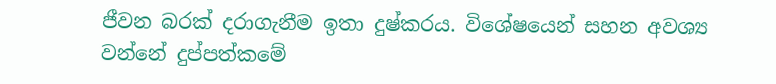ජීවන බරක් දරාගැනීම ඉතා දුෂ්කරය. විශේෂයෙන් සහන අවශ්‍ය වන්නේ දුප්පත්කමේ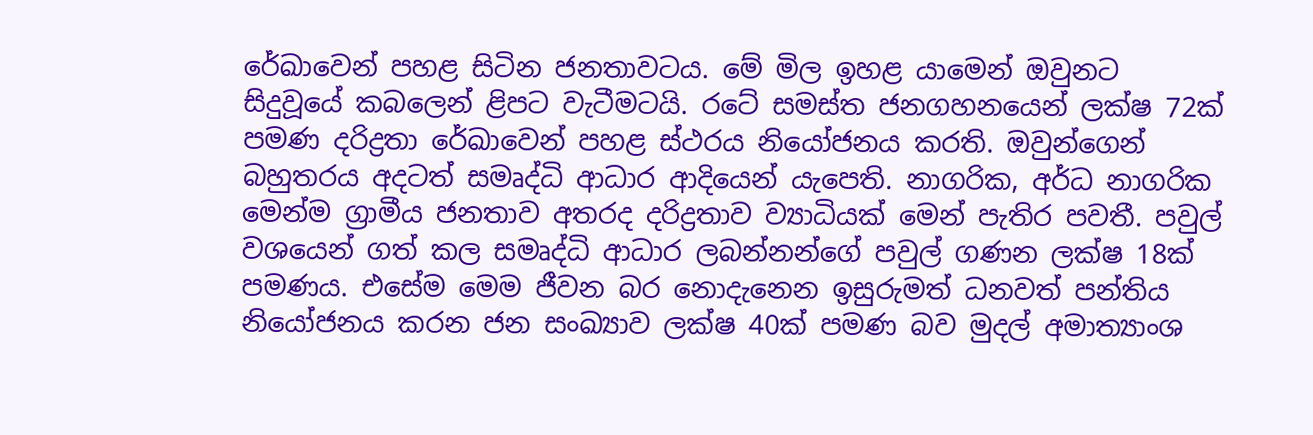රේඛාවෙන් පහළ සිටින ජනතාවටය. මේ මිල ඉහළ යාමෙන් ඔවුනට සිදුවූයේ කබලෙන් ළිපට වැටීමටයි. රටේ සමස්ත ජනගහනයෙන් ලක්ෂ 72ක් පමණ දරිද්‍රතා රේඛාවෙන් පහළ ස්ථරය නියෝජනය කරති. ඔවුන්ගෙන් බහුතරය අදටත් සමෘද්ධි ආධාර ආදියෙන් යැපෙති. නාගරික, අර්ධ නාගරික මෙන්ම ග්‍රාමීය ජනතාව අතරද දරිද්‍රතාව ව්‍යාධියක් මෙන් පැතිර පවතී. පවුල් වශයෙන් ගත් කල සමෘද්ධි ආධාර ලබන්නන්ගේ පවුල් ගණන ලක්ෂ 18ක් පමණය. එසේම මෙම ජීවන බර නොදැනෙන ඉසුරුමත් ධනවත් පන්තිය නියෝජනය කරන ජන සංඛ්‍යාව ලක්ෂ 40ක් පමණ බව මුදල් අමාත්‍යාංශ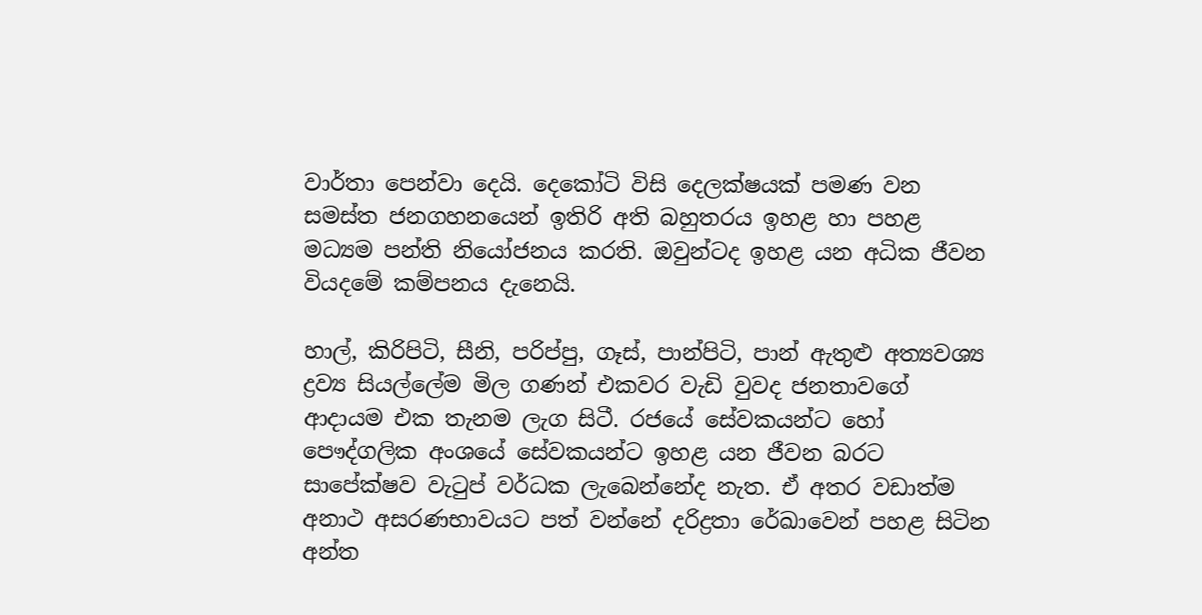වාර්තා පෙන්වා දෙයි. දෙකෝටි විසි දෙලක්ෂයක් පමණ වන සමස්ත ජනගහනයෙන් ඉතිරි අති බහුතරය ඉහළ හා පහළ මධ්‍යම පන්ති නියෝජනය කරති. ඔවුන්ටද ඉහළ යන අධික ජීවන වියදමේ කම්පනය දැනෙයි.

හාල්, කිරිපිටි, සීනි, පරිප්පු, ගෑස්, පාන්පිටි, පාන් ඇතුළු අත්‍යවශ්‍ය ද්‍රව්‍ය සියල්ලේම මිල ගණන් එකවර වැඩි වුවද ජනතාවගේ ආදායම එක තැනම ලැග සිටී. රජයේ සේවකයන්ට හෝ පෞද්ගලික අංශයේ සේවකයන්ට ඉහළ යන ජීවන බරට සාපේක්ෂව වැටුප් වර්ධක ලැබෙන්නේද නැත. ඒ අතර වඩාත්ම අනාථ අසරණභාවයට පත් වන්නේ දරිද්‍රතා රේඛාවෙන් පහළ සිටින අන්ත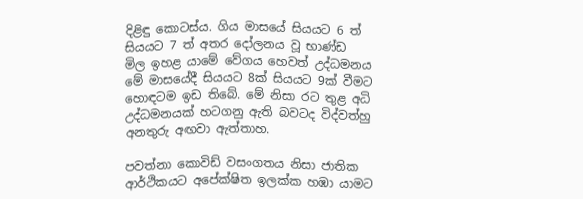දිළිඳු කොටස්ය. ගිය මාසයේ සියයට 6 ත් සියයට 7 ත් අතර දෝලනය වූ භාණ්ඩ මිල ඉහළ යාමේ වේගය හෙවත් උද්ධමනය මේ මාසයේදී සියයට 8ක් සියයට 9ක් වීමට හොඳටම ඉඩ තිබේ. මේ නිසා රට තුළ අධි උද්ධමනයක් හටගනු ඇති බවටද විද්වත්හු අනතුරු අඟවා ඇත්තාහ.

පවත්නා කොවිඩ් වසංගතය නිසා ජාතික ආර්ථිකයට අපේක්ෂිත ඉලක්ක හඹා යාමට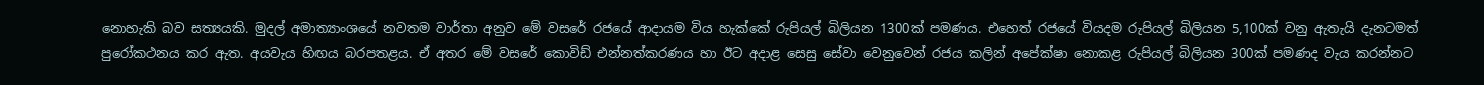නොහැකි බව සත්‍යයකි. මුදල් අමාත්‍යාංශයේ නවතම වාර්තා අනුව මේ වසරේ රජයේ ආදායම විය හැක්කේ රුපියල් බිලියන 1300ක් පමණය. එහෙත් රජයේ වියදම රුපියල් බිලියන 5,100ක් වනු ඇතැයි දැනටමත් පුරෝකථනය කර ඇත. අයවැය හිඟය බරපතළය. ඒ අතර මේ වසරේ කොවිඩ් එන්නත්කරණය හා ඊට අදාළ සෙසු සේවා වෙනුවෙන් රජය කලින් අපේක්ෂා නොකළ රුපියල් බිලියන 300ක් පමණද වැය කරන්නට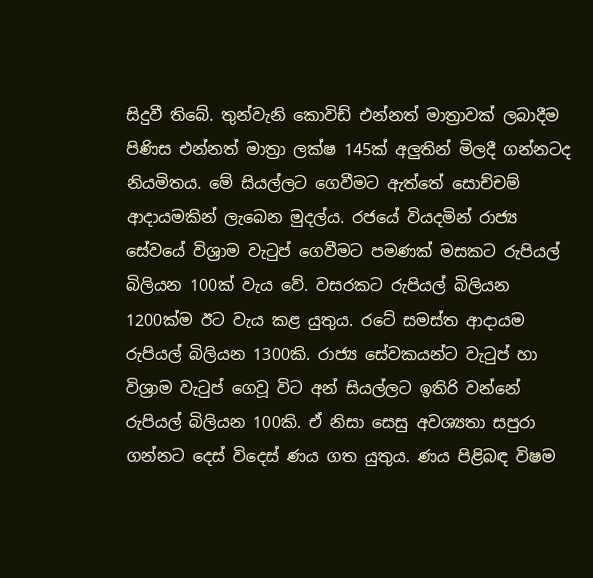සිදුවී තිබේ. තුන්වැනි කොවිඩ් එන්නත් මාත්‍රාවක් ලබාදීම පිණිස එන්නත් මාත්‍රා ලක්ෂ 145ක් අලු‍තින් මිලදී ගන්නටද නියමිතය. මේ සියල්ලට ගෙවීමට ඇත්තේ සොච්චම් ආදායමකින් ලැබෙන මුදල්ය. රජයේ වියදමින් රාජ්‍ය සේවයේ විශ්‍රාම වැටුප් ගෙවීමට පමණක් මසකට රුපියල් බිලියන 100ක් වැය වේ. වසරකට රුපියල් බිලියන 1200ක්ම ඊට වැය කළ යුතුය. රටේ සමස්ත ආදායම රුපියල් බිලියන 1300කි. රාජ්‍ය සේවකයන්ට වැටුප් හා විශ්‍රාම වැටුප් ගෙවූ විට අන් සියල්ලට ඉතිරි වන්නේ රුපියල් බිලියන 100කි. ඒ නිසා සෙසු අවශ්‍යතා සපුරා ගන්නට දෙස් විදෙස් ණය ගත යුතුය. ණය පිළිබඳ විෂම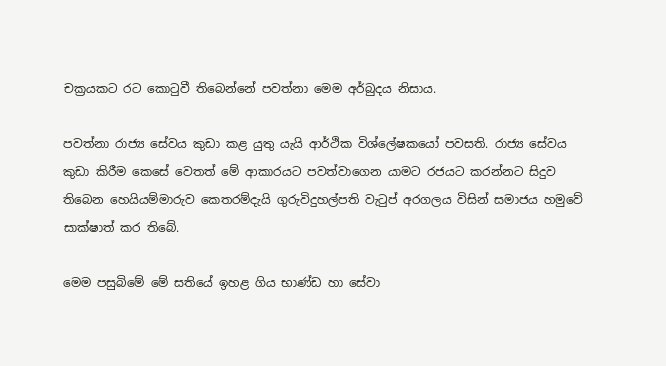චක්‍රයකට රට කොටුවී තිබෙන්නේ පවත්නා මෙම අර්බුදය නිසාය.

පවත්නා රාජ්‍ය සේවය කුඩා කළ යුතු යැයි ආර්ථික විශ්ලේෂකයෝ පවසති. රාජ්‍ය සේවය කුඩා කිරීම කෙසේ වෙතත් මේ ආකාරයට පවත්වාගෙන යාමට රජයට කරන්නට සිදුව තිබෙන හෙයියම්මාරුව කෙතරම්දැයි ගුරුවිදුහල්පති වැටුප් අරගලය විසින් සමාජය හමුවේ සාක්ෂාත් කර තිබේ.

මෙම පසුබිමේ මේ සතියේ ඉහළ ගිය භාණ්ඩ හා සේවා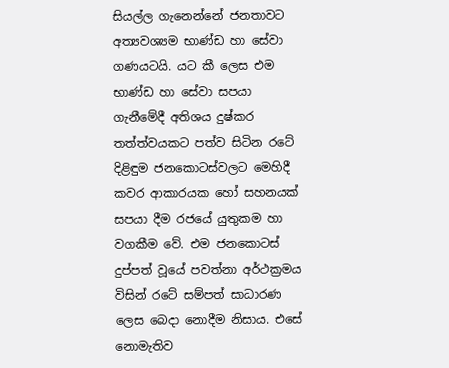සියල්ල ගැනෙන්නේ ජනතාවට අත්‍යවශ්‍යම භාණ්ඩ හා සේවා ගණයටයි. යට කී ලෙස එම භාණ්ඩ හා සේවා සපයා ගැනීමේදී අතිශය දුෂ්කර තත්ත්වයකට පත්ව සිටින රටේ දිළිඳුම ජනකොටස්වලට මෙහිදී කවර ආකාරයක හෝ සහනයක් සපයා දීම රජයේ යුතුකම හා වගකීම වේ. එම ජනකොටස් දුප්පත් වූයේ පවත්නා අර්ථක්‍රමය විසින් රටේ සම්පත් සාධාරණ ලෙස බෙදා නොදීම නිසාය. එසේ නොමැතිව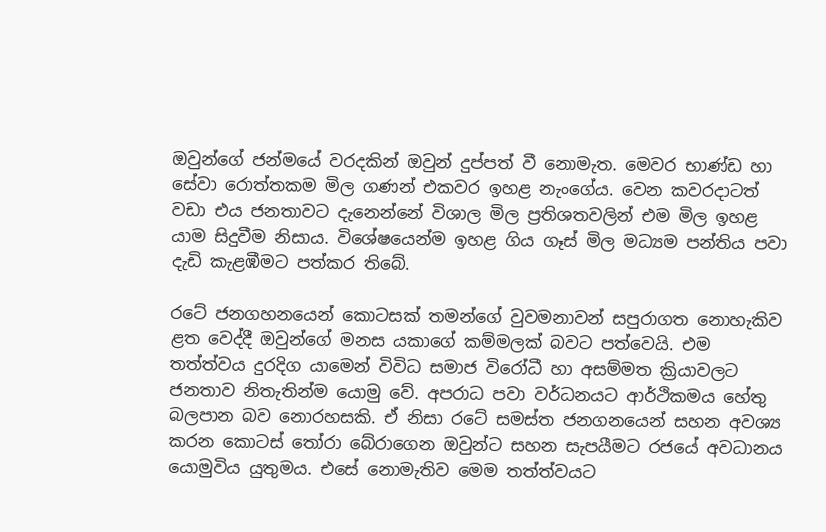ඔවුන්ගේ ජන්මයේ වරදකින් ඔවුන් දුප්පත් වී නොමැත. මෙවර භාණ්ඩ හා සේවා රොත්තකම මිල ගණන් එකවර ඉහළ නැංගේය. වෙන කවරදාටත් වඩා එය ජනතාවට දැනෙන්නේ විශාල මිල ප්‍රතිශතවලින් එම මිල ඉහළ යාම සිදුවීම නිසාය. විශේෂයෙන්ම ඉහළ ගිය ගෑස් මිල මධ්‍යම පන්තිය පවා දැඩි කැළඹීමට පත්කර තිබේ.

රටේ ජනගහනයෙන් කොටසක් තමන්ගේ වුවමනාවන් සපුරාගත නොහැකිව ළත වෙද්දී ඔවුන්ගේ මනස යකාගේ කම්මලක් බවට පත්වෙයි. එම තත්ත්වය දුරදිග යාමෙන් විවිධ සමාජ විරෝධී හා අසම්මත ක්‍රියාවලට ජනතාව නිතැතින්ම යොමු වේ. අපරාධ පවා වර්ධනයට ආර්ථිකමය හේතු බලපාන බව නොරහසකි. ඒ නිසා රටේ සමස්ත ජනගනයෙන් සහන අවශ්‍ය කරන කොටස් තෝරා බේරාගෙන ඔවුන්ට සහන සැපයීමට රජයේ අවධානය යොමුවිය යුතුමය. එසේ නොමැතිව මෙම තත්ත්වයට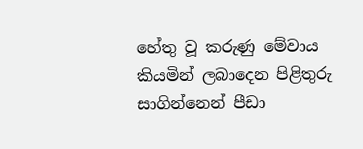හේතු වූ කරුණු මේවාය කියමින් ලබාදෙන පිළිතුරු සාගින්නෙන් පීඩා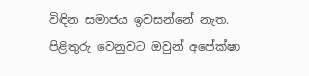විඳින සමාජය ඉවසන්නේ නැත. පිළිතුරු වෙනුවට ඔවුන් අපේක්ෂා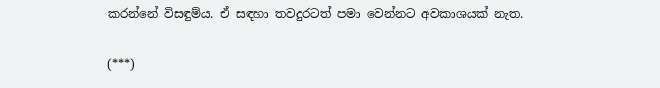කරන්නේ විසඳුම්ය. ඒ සඳහා තවදුරටත් පමා වෙන්නට අවකාශයක් නැත.

(***)